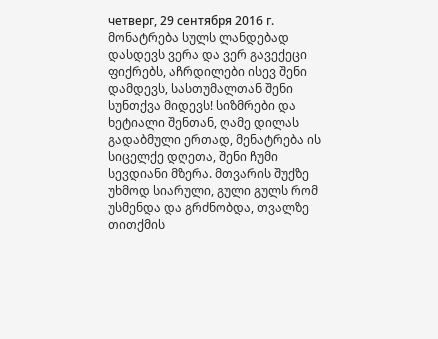четверг, 29 сентября 2016 г.
მონატრება სულს ლანდებად დასდევს ვერა და ვერ გავექეცი ფიქრებს, აჩრდილები ისევ შენი დამდევს, სასთუმალთან შენი სუნთქვა მიდევს! სიზმრები და ხეტიალი შენთან, ღამე დილას გადაბმული ერთად, მენატრება ის სიცელქე დღეთა, შენი ჩუმი სევდიანი მზერა. მთვარის შუქზე უხმოდ სიარული, გული გულს რომ უსმენდა და გრძნობდა, თვალზე თითქმის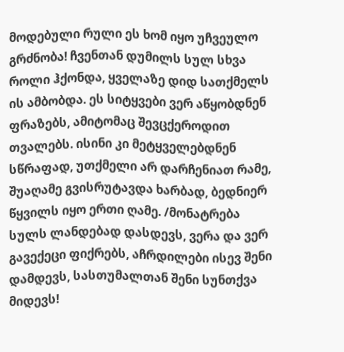მოდებული რული ეს ხომ იყო უჩვეულო გრძნობა! ჩვენთან დუმილს სულ სხვა როლი ჰქონდა, ყველაზე დიდ სათქმელს ის ამბობდა. ეს სიტყვები ვერ აწყობდნენ ფრაზებს, ამიტომაც შევცქეროდით თვალებს. ისინი კი მეტყველებდნენ სწრაფად, უთქმელი არ დარჩენიათ რამე, შუაღამე გვისრუტავდა ხარბად, ბედნიერ წყვილს იყო ერთი ღამე. /მონატრება სულს ლანდებად დასდევს, ვერა და ვერ გავექეცი ფიქრებს, აჩრდილები ისევ შენი დამდევს, სასთუმალთან შენი სუნთქვა მიდევს!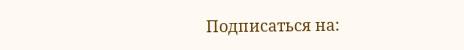Подписаться на: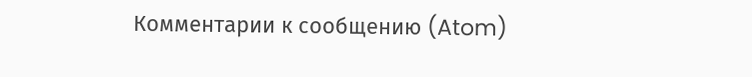Комментарии к сообщению (Atom)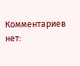Комментариев нет: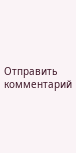Отправить комментарий